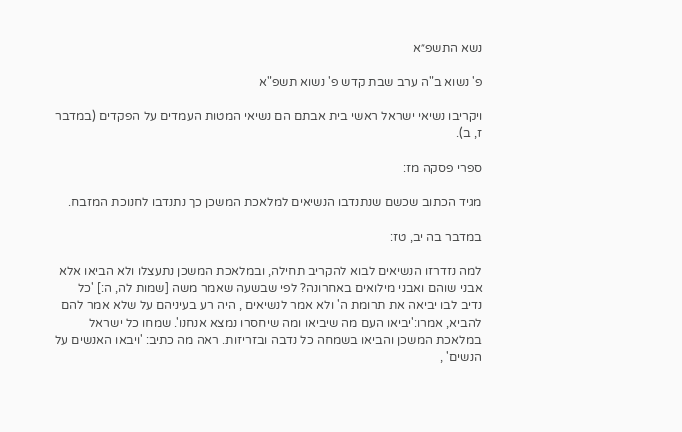נשא התשפ״א

פ' נשוא ב"ה ערב שבת קדש פ' נשוא תשפ"א

ויקריבו נשיאי ישראל ראשי בית אבתם הם נשיאי המטות העמדים על הפקדים (במדבר ז, ב).

ספרי פסקה מז:

מגיד הכתוב שכשם שנתנדבו הנשיאים למלאכת המשכן כך נתנדבו לחנוכת המזבח.

במדבר בה יב, טז:

למה נזדרזו הנשיאים לבוא להקריב תחילה, ובמלאכת המשכן נתעצלו ולא הביאו אלא אבני שוהם ואבני מילואים באחרונה? לפי שבשעה שאמר משה [שמות לה, ה:] 'כל נדיב לבו יביאה את תרומת ה' ולא אמר לנשיאים , היה רע בעיניהם על שלא אמר להם להביא, אמרו:'יביאו העם מה שיביאו ומה שיחסרו נמצא אנחנו'. שמחו כל ישראל במלאכת המשכן והביאו בשמחה כל נדבה ובזריזות. ראה מה כתיב: 'ויבאו האנשים על הנשים' ,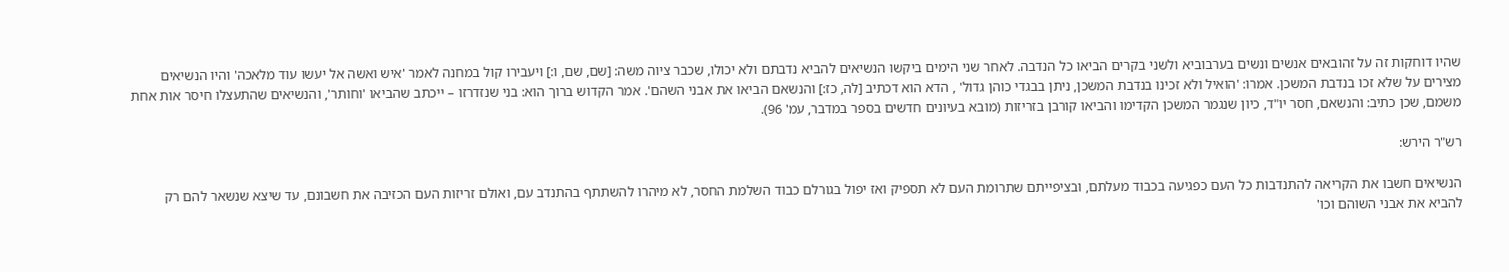שהיו דוחקות זה על זהובאים אנשים ונשים בערבוביא ולשני בקרים הביאו כל הנדבה. לאחר שני הימים ביקשו הנשיאים להביא נדבתם ולא יכולו, שכבר ציוה משה: [שם, שם, ו:] ויעבירו קול במחנה לאמר 'איש ואשה אל יעשו עוד מלאכה' והיו הנשיאים מצירים על שלא זכו בנדבת המשכן. אמרו: 'הואיל ולא זכינו בנדבת המשכן, ניתן בבגדי כוהן גדול' , הדא הוא דכתיב [לה, כז:] והנשאם הביאו את אבני השהם'. אמר הקדוש ברוך הוא: בני שנזדרזו – ייכתב שהביאו 'וחותר', והנשיאים שהתעצלו חיסר אות אחת משמם, שכן כתיב: והנשאם, חסר יו"ד, כיון שנגמר המשכן הקדימו והביאו קורבן בזריזות (מובא בעיונים חדשים בספר במדבר, עמ' 96).

רש"ר הירש:

הנשיאים חשבו את הקריאה להתנדבות כל העם כפגיעה בכבוד מעלתם, ובציפייתם שתרומת העם לא תספיק ואז יפול בגורלם כבוד השלמת החסר, לא מיהרו להשתתף בהתנדב עם, ואולם זריזות העם הכזיבה את חשבונם, עד שיצא שנשאר להם רק להביא את אבני השוהם וכו'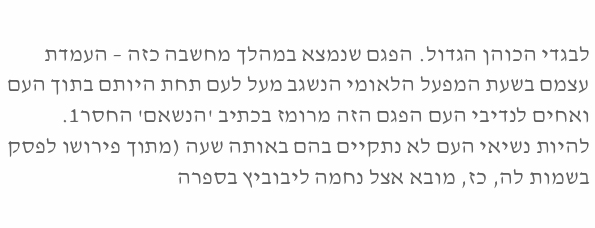לבגדי הכוהן הגדול. הפגם שנמצא במהלך מחשבה כזה – העמדת עצמם בשעת המפעל הלאומי הנשגב מעל לעם תחת היותם בתוך העם ואחים לנדיבי העם הפגם הזה מרומז בכתיב 'הנשאם' החסר1. להיות נשיאי העם לא נתקיים בהם באותה שעה (מתוך פירושו לפסק בשמות לה, כז, מובא אצל נחמה ליבוביץ בספרה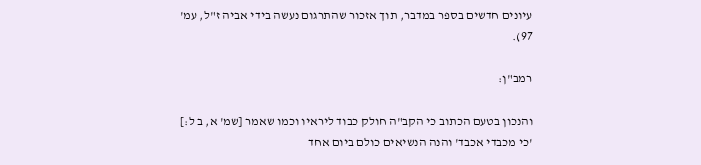עיונים חדשים בספר במדבר, תוך אזכור שהתרגום נעשה בידי אביה ז"ל, עמ' 97).

רמב"ן:

והנכון בטעם הכתוב כי הקב"ה חולק כבוד ליראיו וכמו שאמר [שמ' א, ב ל:] 'כי מכבדי אכבד' והנה הנשיאים כולם ביום אחד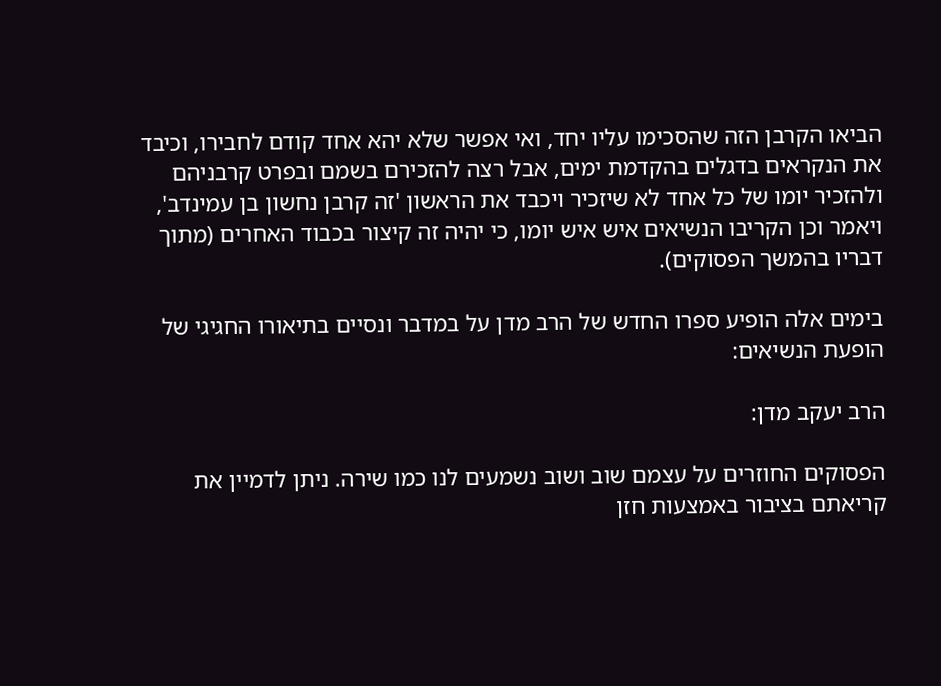הביאו הקרבן הזה שהסכימו עליו יחד, ואי אפשר שלא יהא אחד קודם לחבירו, וכיבד את הנקראים בדגלים בהקדמת ימים, אבל רצה להזכירם בשמם ובפרט קרבניהם ולהזכיר יומו של כל אחד לא שיזכיר ויכבד את הראשון 'זה קרבן נחשון בן עמינדב', ויאמר וכן הקריבו הנשיאים איש איש יומו, כי יהיה זה קיצור בכבוד האחרים (מתוך דבריו בהמשך הפסוקים).

בימים אלה הופיע ספרו החדש של הרב מדן על במדבר ונסיים בתיאורו החגיגי של הופעת הנשיאים:

הרב יעקב מדן:

הפסוקים החוזרים על עצמם שוב ושוב נשמעים לנו כמו שירה. ניתן לדמיין את קריאתם בציבור באמצעות חזן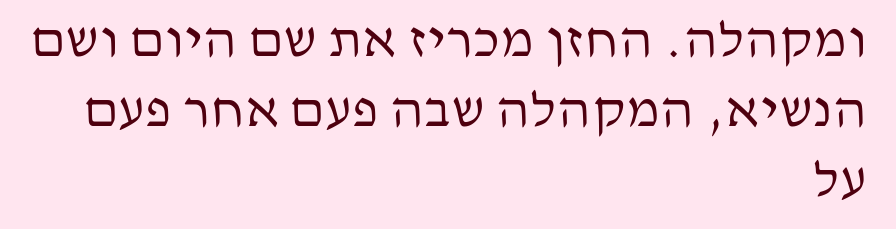ומקהלה. החזן מכריז את שם היום ושם הנשיא, המקהלה שבה פעם אחר פעם על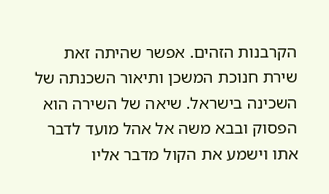הקרבנות הזהים. אפשר שהיתה זאת שירת חנוכת המשכן ותיאור השכנתה של השכינה בישראל. שיאה של השירה הוא הפסוק ובבא משה אל אהל מועד לדבר אתו וישמע את הקול מדבר אליו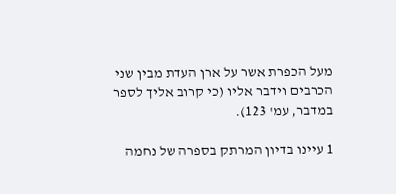מעל הכפרת אשר על ארן העדת מבין שני הכרבים וידבר אליו (כי קרוב אליך לספר במדבר, עמ' 123).

1 עיינו בדיון המרתק בספרה של נחמה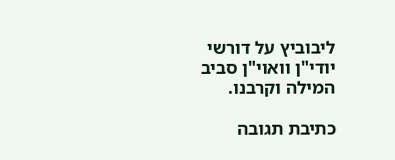ליבוביץ על דורשי יודי"ן וואוי"ן סביב המילה וקרבנו.

כתיבת תגובה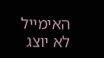האימייל לא יוצג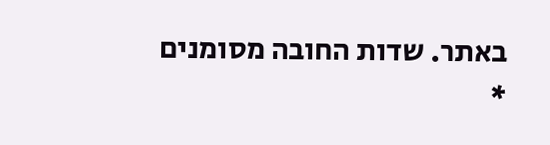באתר. שדות החובה מסומנים *